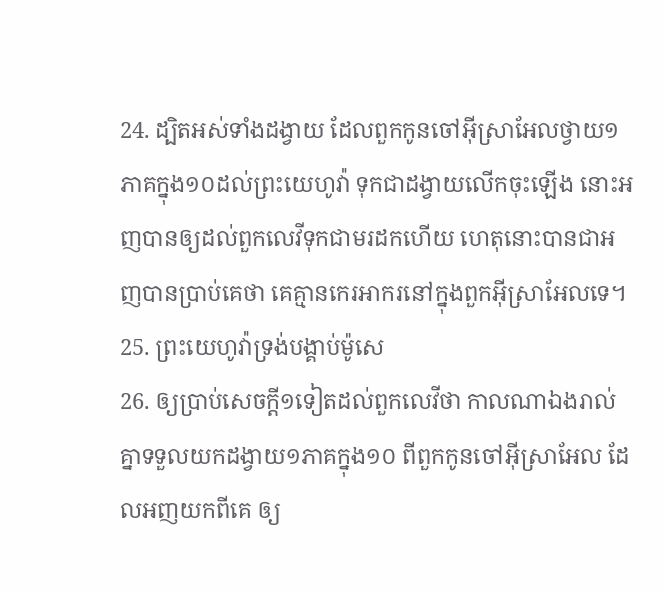24. ដ្បិតអស់ទាំងដង្វាយ ដែលពួកកូនចៅអ៊ីស្រាអែលថ្វាយ១ភាគក្នុង១០ដល់ព្រះយេហូវ៉ា ទុកជាដង្វាយលើកចុះឡើង នោះអញបានឲ្យដល់ពួកលេវីទុកជាមរដកហើយ ហេតុនោះបានជាអញបានប្រាប់គេថា គេគ្មានកេរអាករនៅក្នុងពួកអ៊ីស្រាអែលទេ។
25. ព្រះយេហូវ៉ាទ្រង់បង្គាប់ម៉ូសេ
26. ឲ្យប្រាប់សេចក្ដី១ទៀតដល់ពួកលេវីថា កាលណាឯងរាល់គ្នាទទួលយកដង្វាយ១ភាគក្នុង១០ ពីពួកកូនចៅអ៊ីស្រាអែល ដែលអញយកពីគេ ឲ្យ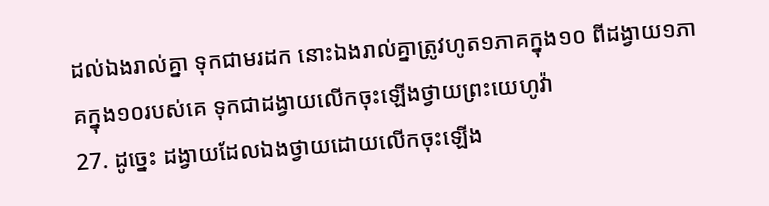ដល់ឯងរាល់គ្នា ទុកជាមរដក នោះឯងរាល់គ្នាត្រូវហូត១ភាគក្នុង១០ ពីដង្វាយ១ភាគក្នុង១០របស់គេ ទុកជាដង្វាយលើកចុះឡើងថ្វាយព្រះយេហូវ៉ា
27. ដូច្នេះ ដង្វាយដែលឯងថ្វាយដោយលើកចុះឡើង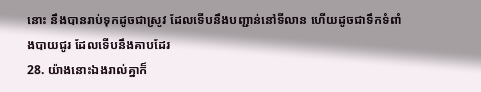នោះ នឹងបានរាប់ទុកដូចជាស្រូវ ដែលទើបនឹងបញ្ជាន់នៅទីលាន ហើយដូចជាទឹកទំពាំងបាយជូរ ដែលទើបនឹងគាបដែរ
28. យ៉ាងនោះឯងរាល់គ្នាក៏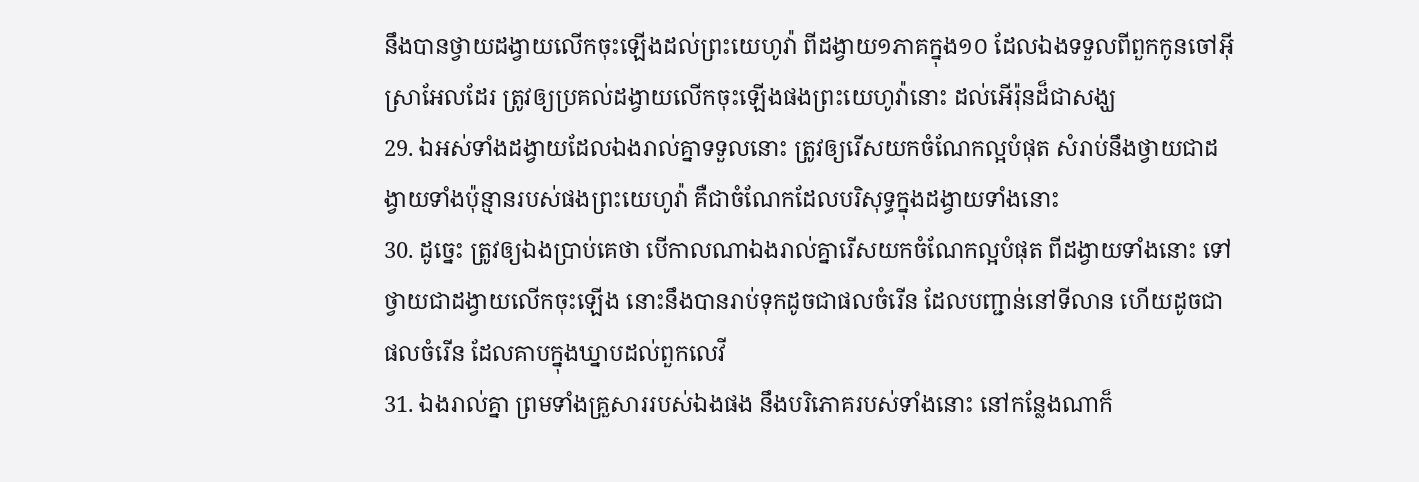នឹងបានថ្វាយដង្វាយលើកចុះឡើងដល់ព្រះយេហូវ៉ា ពីដង្វាយ១ភាគក្នុង១០ ដែលឯងទទួលពីពួកកូនចៅអ៊ីស្រាអែលដែរ ត្រូវឲ្យប្រគល់ដង្វាយលើកចុះឡើងផងព្រះយេហូវ៉ានោះ ដល់អើរ៉ុនដ៏ជាសង្ឃ
29. ឯអស់ទាំងដង្វាយដែលឯងរាល់គ្នាទទួលនោះ ត្រូវឲ្យរើសយកចំណែកល្អបំផុត សំរាប់នឹងថ្វាយជាដង្វាយទាំងប៉ុន្មានរបស់ផងព្រះយេហូវ៉ា គឺជាចំណែកដែលបរិសុទ្ធក្នុងដង្វាយទាំងនោះ
30. ដូច្នេះ ត្រូវឲ្យឯងប្រាប់គេថា បើកាលណាឯងរាល់គ្នារើសយកចំណែកល្អបំផុត ពីដង្វាយទាំងនោះ ទៅថ្វាយជាដង្វាយលើកចុះឡើង នោះនឹងបានរាប់ទុកដូចជាផលចំរើន ដែលបញ្ជាន់នៅទីលាន ហើយដូចជាផលចំរើន ដែលគាបក្នុងឃ្នាបដល់ពួកលេវី
31. ឯងរាល់គ្នា ព្រមទាំងគ្រួសាររបស់ឯងផង នឹងបរិភោគរបស់ទាំងនោះ នៅកន្លែងណាក៏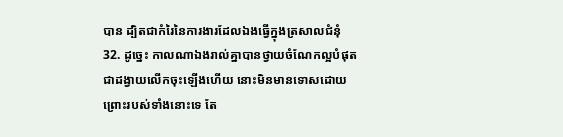បាន ដ្បិតជាកំរៃនៃការងារដែលឯងធ្វើក្នុងត្រសាលជំនុំ
32. ដូច្នេះ កាលណាឯងរាល់គ្នាបានថ្វាយចំណែកល្អបំផុត ជាដង្វាយលើកចុះឡើងហើយ នោះមិនមានទោសដោយព្រោះរបស់ទាំងនោះទេ តែ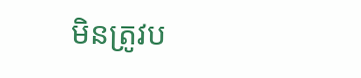មិនត្រូវប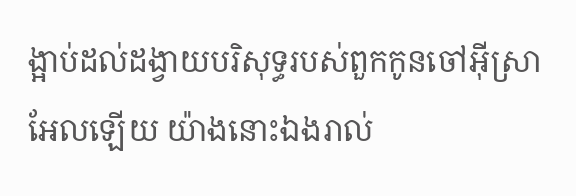ង្អាប់ដល់ដង្វាយបរិសុទ្ធរបស់ពួកកូនចៅអ៊ីស្រាអែលឡើយ យ៉ាងនោះឯងរាល់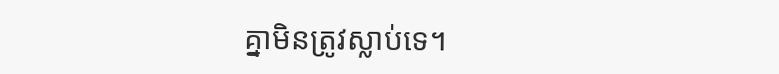គ្នាមិនត្រូវស្លាប់ទេ។